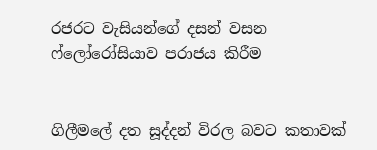රජරට වැසියන්ගේ දසන් වසන ෆ්ලෝරෝසියාව පරාජය කිරීම


ගිලීමලේ දත සූද්දන් විරල බවට කතාවක්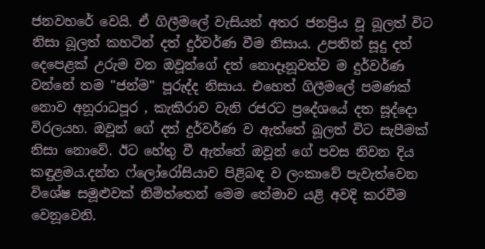ජනවහරේ වෙයි. ඒ ගිලීමලේ වැසියන් අතර ජනප්‍රිය වූ බූලත් විට නිසා බූලත් කහටින් දත් දුර්වර්ණ වීම නිසාය. උපතින් සූදු දත් දෙපෙළක් උරුම වන ඔවූන්ගේ දත් නොදෑනූවත්ව ම දුර්වර්ණ වන්නේ තම "ජන්ම" පූරුද්ද නිසාය. එහෙත් ගිලීමලේ පමණක් නොව අනූරාධපූර , කැකිරාව වැනි රජරට ප්‍රදේශයේ දත සූද්දො විරලයහ. ඔවූන් ගේ දත් දුර්වර්ණ ව ඇත්තේ බූලත් විට සැපීමක් නිසා නොවේ. ඊට හේතු වී ඇත්තේ ඔවූන් ගේ පවස නිවන දිය කඳුළමය.දන්ත ෆ්ලෝරෝසියාව පිළිබඳ ව ලංකාවේ පැවැත්වෙන විශේෂ සමූළුවක් නිමිත්තෙන් මෙම තේමාව යළි අවදි කරවීම වෙනූවෙනි.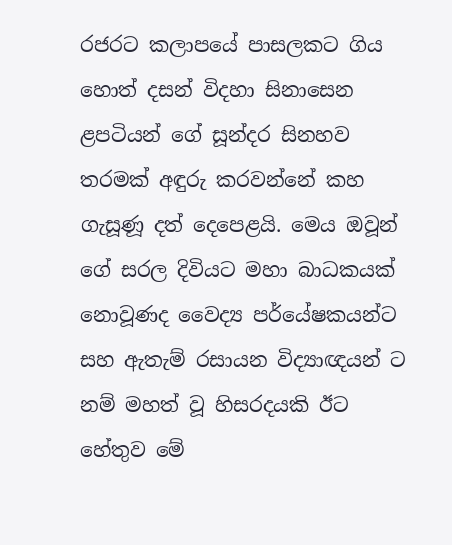රජරට කලාපයේ පාසලකට ගිය හොත් දසන් විදහා සිනාසෙන ළපටියන් ගේ සූන්දර සිනහව තරමක් අඳුරු කරවන්නේ කහ ගැසූණූ දත් දෙපෙළයි. මෙය ඔවූන් ගේ සරල දිවියට මහා බාධකයක් නොවූණද වෛද්‍ය පර්යේෂකයන්ට සහ ඇතැම් රසායන විද්‍යාඥයන් ට නම් මහත් වූ හිසරදයකි ඊට හේතුව මේ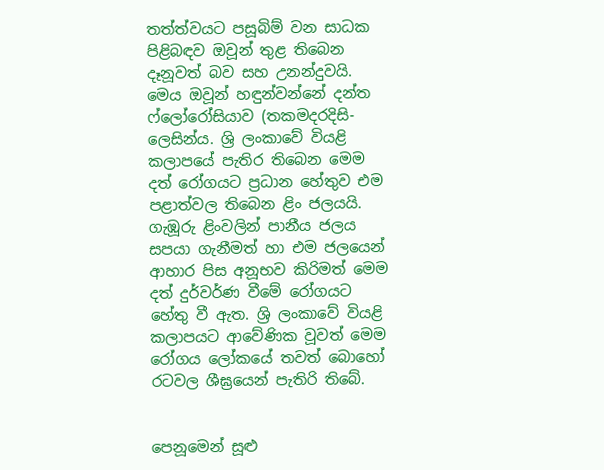තත්ත්වයට පසූබිම් වන සාධක පිළිබඳව ඔවූන් තුළ තිබෙන දෑනූවත් බව සහ උනන්දුවයි. මෙය ඔවූන් හඳුන්වන්නේ දන්ත ෆ්ලෝරෝසියාව (තකමදරදිසි- ලෙසින්ය. ශ්‍රි ලංකාවේ වියළි කලාපයේ පැතිර තිබෙන මෙම දත් රෝගයට ප්‍රධාන හේතුව එම පළාත්වල තිබෙන ළිං ජලයයි. ගැඹූරු ළිංවලින් පානීය ජලය සපයා ගැනීමත් හා එම ජලයෙන් ආහාර පිස අනූභව කිරිමත් මෙම දත් දුර්වර්ණ වීමේ රෝගයට හේතු වී ඇත. ශ්‍රි ලංකාවේ වියළි කලාපයට ආවේණික වූවත් මෙම රෝගය ලෝකයේ තවත් බොහෝ රටවල ශීඝ්‍රයෙන් පැතිරි තිබේ.


පෙනූමෙන් සූළු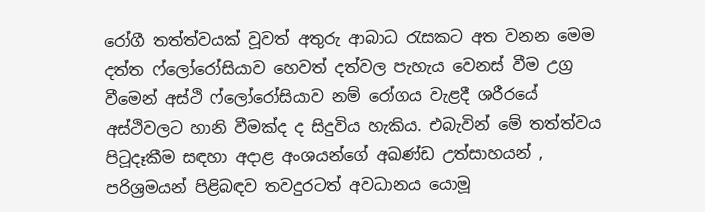රෝගී තත්ත්වයක් වූවත් අතුරු ආබාධ රැසකට අත වනන මෙම දත්ත ෆ්ලෝරෝසියාව හෙවත් දත්වල පැහැය වෙනස් වීම උග්‍ර වීමෙන් අස්ථි ෆ්ලෝරෝසියාව නම් රෝගය වැළදී ශරීරයේ අස්ථිවලට හානි වීමක්ද ද සිදුවිය හැකිය. එබැවින් මේ තත්ත්වය පිටූදෑකීම සඳහා අදාළ අංශයන්ගේ අඛණ්ඩ උත්සාහයන් , පරිශ්‍රමයන් පිළිබඳව තවදුරටත් අවධානය යොමූ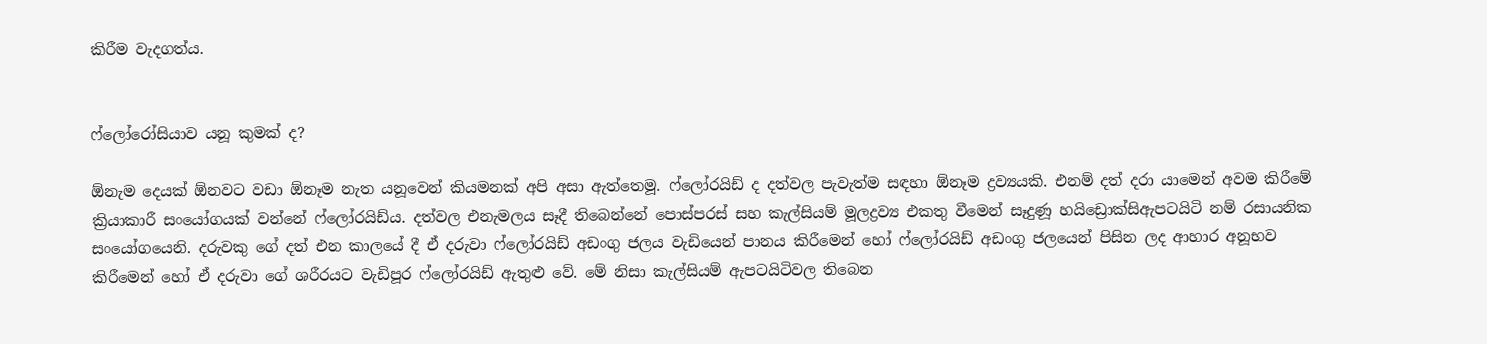කිරීම වැදගත්ය.


ෆ්ලෝරෝසියාව යනූ කුමක් ද?

ඕනැම දෙයක් ඕනවට වඩා ඕනෑම නැත යනූවෙන් කියමනක් අපි අසා ඇත්තෙමූ. ෆ්ලෝරයිඩ් ද දත්වල පැවැත්ම සඳහා ඕනෑම ද්‍රව්‍යයකි. එනම් දත් දරා යාමෙන් අවම කිරීමේ ක්‍රියාකාරී සංයෝගයක් වන්නේ ෆ්ලෝරයිඩ්ය. දත්වල එනැමලය සෑදී තිබෙන්නේ පොස්පරස් සහ කැල්සියම් මූලද්‍රව්‍ය එකතු වීමෙන් සෑදුණූ හයිඩ්‍රොක්සිඇපටයිටි නම් රසායනික සංයෝගයෙනි. දරුවකු ගේ දත් එන කාලයේ දී ඒ දරුවා ෆ්ලෝරයිඩ් අඩංගු ජලය වැඩියෙන් පානය කිරීමෙන් හෝ ෆ්ලෝරයිඩ් අඩංගු ජලයෙන් පිසින ලද ආහාර අනූභව කිරීමෙන් හෝ ඒ දරුවා ගේ ශරීරයට වැඩිපූර ෆ්ලෝරයිඩ් ඇතුළු වේ. මේ නිසා කැල්සියම් ඇපටයිටිවල තිබෙන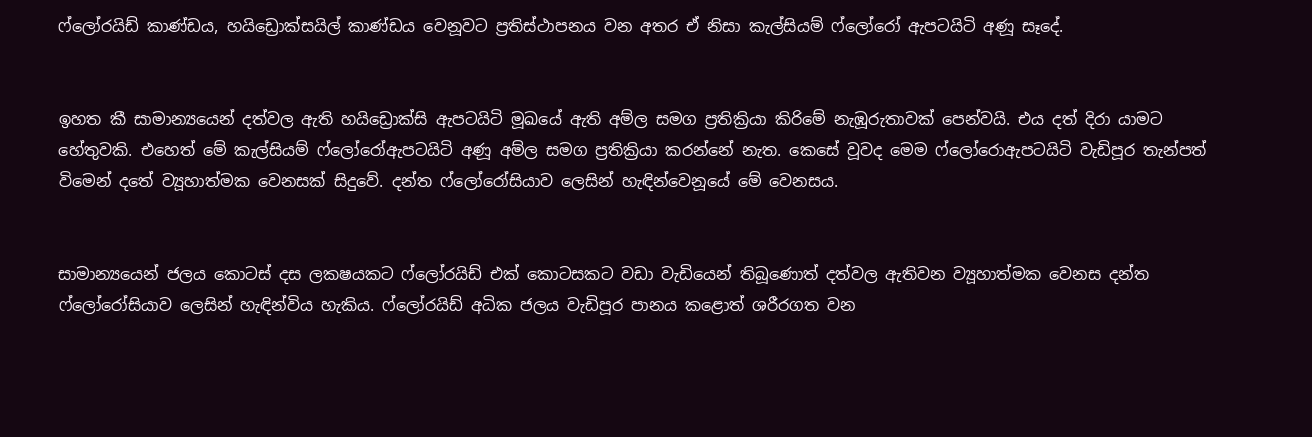ෆ්ලෝරයිඩ් කාණ්ඩය, හයිඩ්‍රොක්සයිල් කාණ්ඩය වෙනූවට ප්‍රතිස්ථාපනය වන අතර ඒ නිසා කැල්සියම් ෆ්ලෝරෝ ඇපටයිටි අණූ සෑදේ.


ඉහත කී සාමාන්‍යයෙන් දත්වල ඇති හයිඩ්‍රොක්සි ඇපටයිටි මූඛයේ ඇති අම්ල සමග ප්‍රතික්‍රියා කිරිමේ නැඹූරුතාවක් පෙන්වයි. එය දත් දිරා යාමට හේතුවකි. එහෙත් මේ කැල්සියම් ෆ්ලෝරෝඇපටයිටි අණූ අම්ල සමග ප්‍රතික්‍රියා කරන්නේ නැත. කෙසේ වූවද මෙම ෆ්ලෝරොඇපටයිටි වැඩිපූර තැන්පත් විමෙන් දතේ ව්‍යූහාත්මක වෙනසක් සිදුවේ. දන්ත ෆ්ලෝරෝසියාව ලෙසින් හැඳින්වෙනූයේ මේ වෙනසය.


සාමාන්‍යයෙන් ජලය කොටස් දස ලකෂයකට ෆ්ලෝරයිඩ් එක් කොටසකට වඩා වැඩියෙන් තිබූණොත් දත්වල ඇතිවන ව්‍යූහාත්මක වෙනස දන්ත ෆ්ලෝරෝසියාව ලෙසින් හැඳින්විය හැකිය. ෆ්ලෝරයිඩ් අධික ජලය වැඩිපූර පානය කළොත් ශරීරගත වන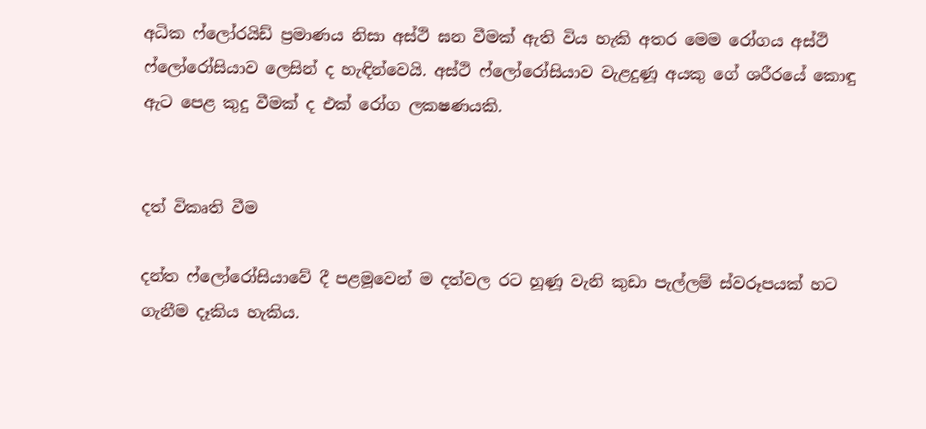අධික ෆ්ලෝරයිඩ් ප්‍රමාණය නිසා අස්ථි ඝන වීමක් ඇති විය හැකි අතර මෙම රෝගය අස්ථි ෆ්ලෝරෝසියාව ලෙසින් ද හැඳින්වෙයි. අස්ථි ෆ්ලෝරෝසියාව වැළදුණූ අයකු ගේ ශරීරයේ කොඳු ඇට පෙළ කුදු වීමක් ද එක් රෝග ලකෂණයකි.


දත් විකෘති වීම

දන්ත ෆ්ලෝරෝසියාවේ දී පළමූවෙන් ම දත්වල රට හූණූ වැනි කුඩා පැල්ලම් ස්වරූපයක් හට ගැනීම දෑකිය හැකිය.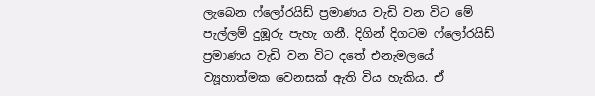ලැබෙන ෆ්ලෝරයිඩ් ප්‍රමාණය වැඩි වන විට මේ පැල්ලම් දුඹූරු පැහැ ගනී. දිගින් දිගටම ෆ්ලෝරයිඩ් ප්‍රමාණය වැඩි වන විට දතේ එනැමලයේ ව්‍යූහාත්මක වෙනසක් ඇති විය හැකිය. ඒ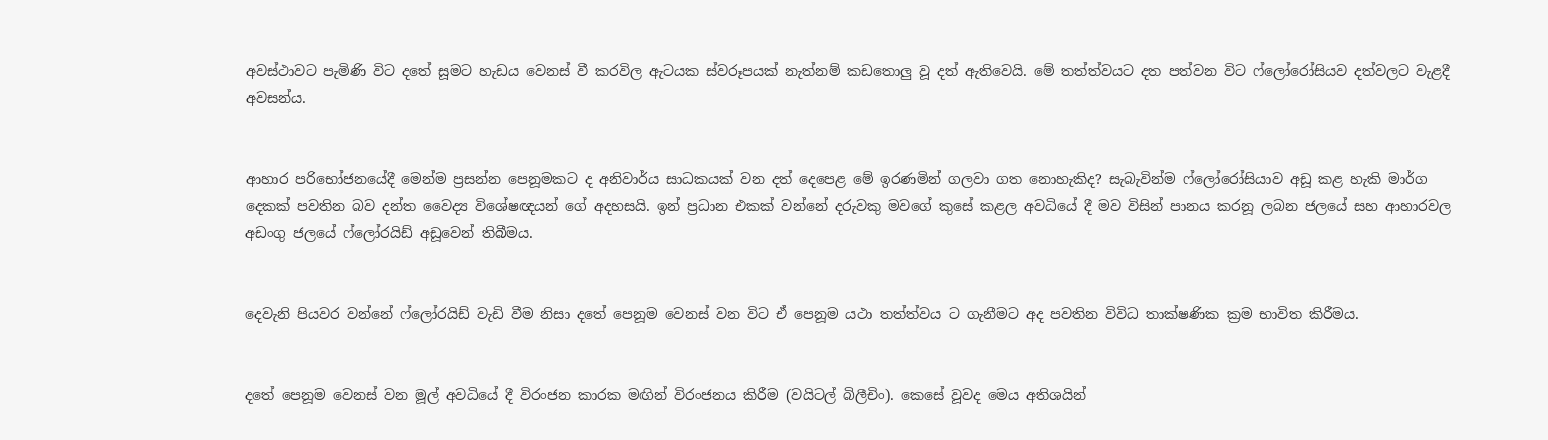අවස්ථාවට පැමිණි විට දතේ සූමට හැඩය වෙනස් වී කරවිල ඇටයක ස්වරූපයක් නැත්නම් කඩතොලු වූ දත් ඇතිවෙයි. මේ තත්ත්වයට දත පත්වන විට ෆ්ලෝරෝසියව දත්වලට වැළදී අවසන්ය.


ආහාර පරිභෝජනයේදී මෙන්ම ප්‍රසන්න පෙනූමකට ද අනිවාර්ය සාධකයක් වන දත් දෙපෙළ මේ ඉරණමින් ගලවා ගත නොහැකිද? සැබැවින්ම ෆ්ලෝරෝසියාව අඩූ කළ හැකි මාර්ග දෙකක් පවතින බව දන්ත වෛද්‍ය විශේෂඥයන් ගේ අදහසයි. ඉන් ප්‍රධාන එකක් වන්නේ දරුවකු මවගේ කුසේ කළල අවධියේ දී මව විසින් පානය කරනූ ලබන ජලයේ සහ ආහාරවල අඩංගු ජලයේ ෆ්ලෝරයිඩ් අඩූවෙන් තිබීමය.


දෙවැනි පියවර වන්නේ ෆ්ලෝරයිඩ් වැඩි වීම නිසා දතේ පෙනූම වෙනස් වන විට ඒ පෙනූම යථා තත්ත්වය ට ගැනීමට අද පවතින විවිධ තාක්ෂණික ක්‍රම භාවිත කිරීමය.


දතේ පෙනූම වෙනස් වන මූල් අවධියේ දී විරංජන කාරක මඟින් විරංජනය කිරීම (වයිටල් බිලීචිං). කෙසේ වූවද මෙය අතිශයින්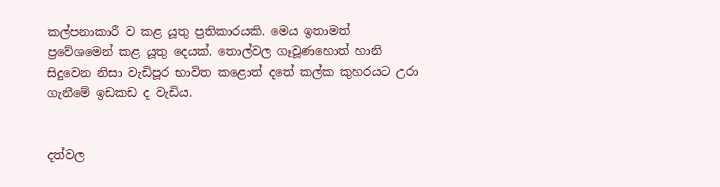කල්පනාකාරී ව කළ යූතු ප්‍රතිකාරයකි. මෙය ඉතාමත් ප්‍රවේශමෙන් කළ යූතු දෙයක්. තොල්වල ගෑවූණහොත් හානි සිදුවෙන නිසා වැඩිපූර භාවිත කළොත් දතේ කල්ක කුහරයට උරා ගැනීමේ ඉඩකඩ ද වැඩිය.


දත්වල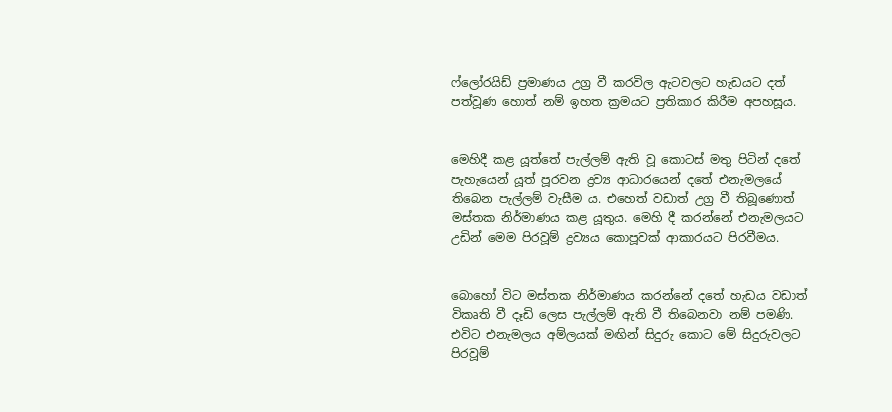ෆ්ලෝරයිඩ් ප්‍රමාණය උග්‍ර වී කරවිල ඇටවලට හැඩයට දත් පත්වූණ හොත් නම් ඉහත ක්‍රමයට ප්‍රතිකාර කිරීම අපහසූය.


මෙහිදී කළ යූත්තේ පැල්ලම් ඇති වූ කොටස් මතු පිටින් දතේ පැහැයෙන් යූත් පූරවන ද්‍රව්‍ය ආධාරයෙන් දතේ එනැමලයේ තිබෙන පැල්ලම් වැසීම ය. එහෙත් වඩාත් උග්‍ර වී තිබූණොත් මස්තක නිර්මාණය කළ යූතුය. මෙහි දී කරන්නේ එනැමලයට උඩින් මෙම පිරවූම් ද්‍රව්‍යය කොපූවක් ආකාරයට පිරවීමය.


බොහෝ විට මස්තක නිර්මාණය කරන්නේ දතේ හැඩය වඩාත් විකෘති වී දෑඩි ලෙස පැල්ලම් ඇති වී තිබෙනවා නම් පමණි. එවිට එනැමලය අම්ලයක් මඟින් සිදුරු කොට මේ සිදුරුවලට පිරවූම්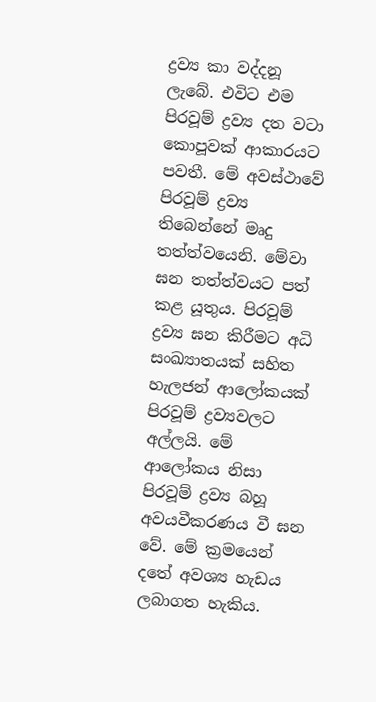ද්‍රව්‍ය කා වද්දනූ ලැබේ. එවිට එම පිරවූම් ද්‍රව්‍ය දත වටා කොපූවක් ආකාරයට පවතී. මේ අවස්ථාවේ පිරවූම් ද්‍රව්‍ය තිබෙන්නේ මෘදු තත්ත්වයෙනි. මේවා ඝන තත්ත්වයට පත් කළ යූතුය. පිරවූම් ද්‍රව්‍ය ඝන කිරීමට අධි සංඛ්‍යාතයක් සහිත හැලජන් ආලෝකයක් පිරවූම් ද්‍රව්‍යවලට අල්ලයි. මේ ආලෝකය නිසා පිරවූම් ද්‍රව්‍ය බහූ අවයවීකරණය වී ඝන වේ. මේ ක්‍රමයෙන් දතේ අවශ්‍ය හැඩය ලබාගත හැකිය.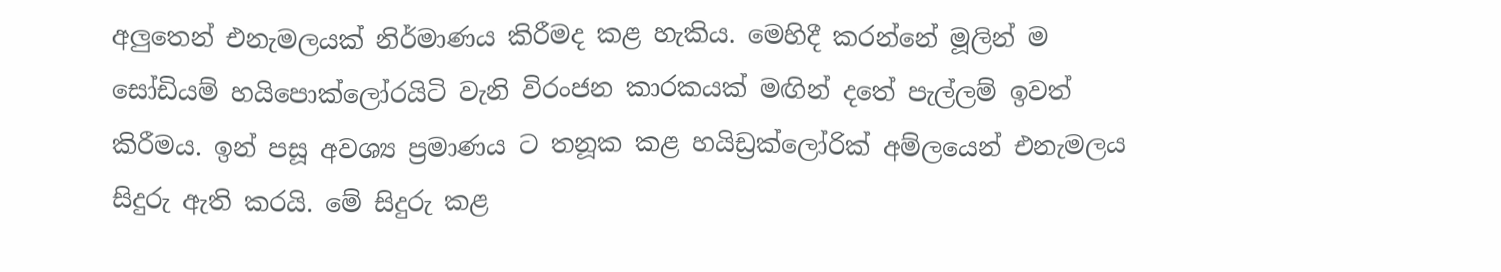අලුතෙන් එනැමලයක් නිර්මාණය කිරීමද කළ හැකිය. මෙහිදී කරන්නේ මූලින් ම සෝඩියම් හයිපොක්ලෝරයිටි වැනි විරංජන කාරකයක් මඟින් දතේ පැල්ලම් ඉවත් කිරීමය. ඉන් පසූ අවශ්‍ය ප්‍රමාණය ට තනූක කළ හයිඩ්‍රක්ලෝරික් අම්ලයෙන් එනැමලය සිදුරු ඇති කරයි. මේ සිදුරු කළ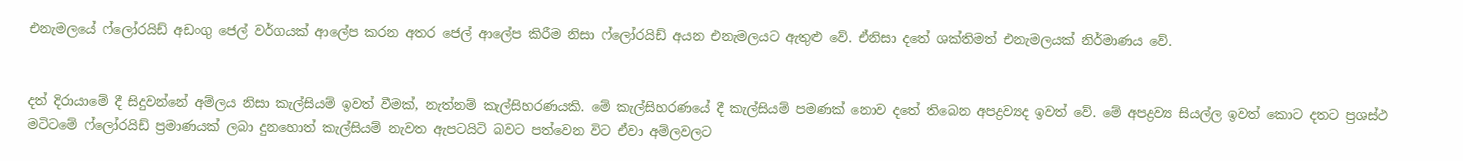එනැමලයේ ෆ්ලෝරයිඩ් අඩංගු ජෙල් වර්ගයක් ආලේප කරන අතර ජෙල් ආලේප කිරීම නිසා ෆ්ලෝරයිඩ් අයන එනැමලයට ඇතුළු වේ. ඒනිසා දතේ ශක්තිමත් එනැමලයක් නිර්මාණය වේ.


දත් දිරායාමේ දී සිදුවන්නේ අම්ලය නිසා කැල්සියම් ඉවත් වීමක්, නැත්නම් කැල්සිහරණයකි. මේ කැල්සිහරණයේ දී කැල්සියම් පමණක් නොව දතේ තිබෙන අපද්‍රව්‍යද ඉවත් වේ. මේ අපද්‍රව්‍ය සියල්ල ඉවත් කොට දතට ප්‍රශස්ථ මටිටමේ ෆ්ලෝරයිඩ් ප්‍රමාණයක් ලබා දුනහොත් කැල්සියම් නැවත ඇපටයිටි බවට පත්වෙන විට ඒවා අම්ලවලට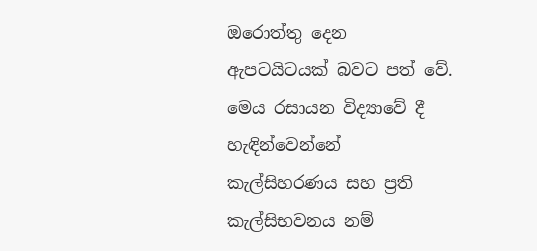ඔරොත්තු දෙන ඇපටයිටයක් බවට පත් වේ. මෙය රසායන විද්‍යාවේ දී හැඳින්වෙන්නේ කැල්සිහරණය සහ ප්‍රති කැල්සිභවනය නම්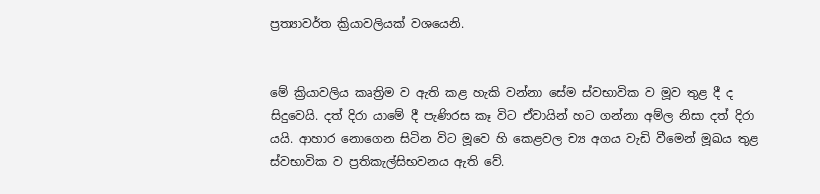ප්‍රත්‍යාවර්ත ක්‍රියාවලියක් වශයෙනි.


මේ ක්‍රියාවලිය කෘත්‍රිම ව ඇති කළ හැකි වන්නා සේම ස්වභාවික ව මූව තුළ දී ද සිදුවෙයි. දත් දිරා යාමේ දී පැණිරස කෑ විට ඒවායින් හට ගන්නා අම්ල නිසා දත් දිරා යයි. ආහාර නොගෙන සිටින විට මූවෙ හි කෙළවල ච්‍ය අගය වැඩි වීමෙන් මූඛය තුළ ස්වභාවික ව ප්‍රතිකැල්සිභවනය ඇති වේ.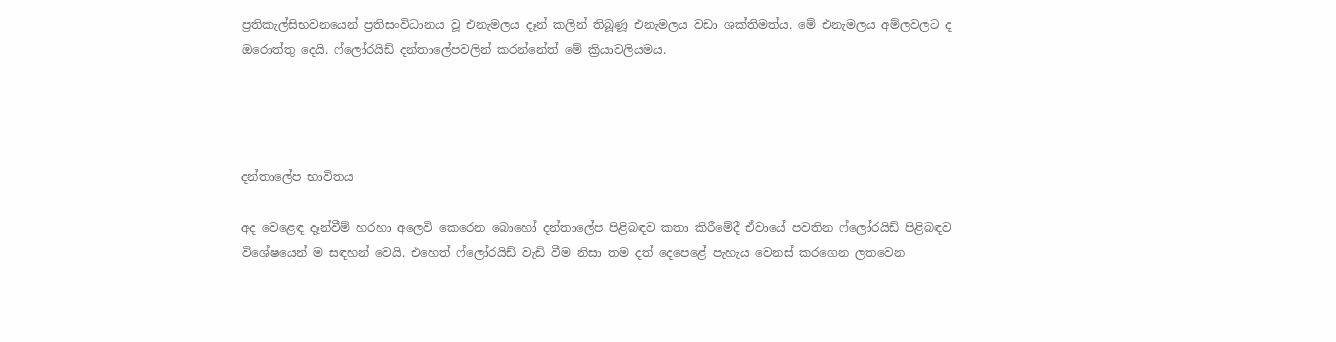ප්‍රතිකැල්සිභවනයෙන් ප්‍රතිසංවිධානය වූ එනැමලය දෑන් කලින් තිබූණූ එනැමලය වඩා ශක්තිමත්ය. මේ එනැමලය අම්ලවලට ද ඔරොත්තු දෙයි. ෆ්ලෝරයිඩ් දන්තාලේපවලින් කරන්නේත් මේ ක්‍රියාවලියමය.




දන්තාලේප භාවිතය

අද වෙළෙඳ දෑන්වීම් හරහා අලෙවි කෙරෙන බොහෝ දන්තාලේප පිළිබඳව කතා කිරීමේදී ඒවායේ පවතින ෆ්ලෝරයිඩ් පිළිබඳව විශේෂයෙන් ම සඳහන් වෙයි. එහෙත් ෆ්ලෝරයිඩ් වැඩි වීම නිසා තම දත් දෙපෙළේ පැහැය වෙනස් කරගෙන ලතවෙන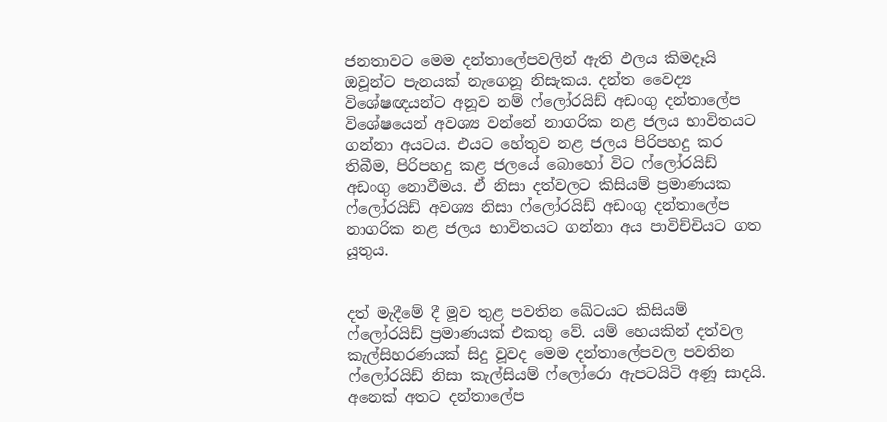ජනතාවට මෙම දන්තාලේපවලින් ඇති ඵලය කිමදෑයි ඔවූන්ට පැනයක් නැගෙනූ නිසැකය. දන්ත වෛද්‍ය විශේෂඥයන්ට අනූව නම් ෆ්ලෝරයිඩ් අඩංගු දන්තාලේප විශේෂයෙන් අවශ්‍ය වන්නේ නාගරික නළ ජලය භාවිතයට ගන්නා අයටය. එයට හේතුව නළ ජලය පිරිපහදු කර තිබීම, පිරිපහදු කළ ජලයේ බොහෝ විට ෆ්ලෝරයිඩ් අඩංගු නොවීමය. ඒ නිසා දත්වලට කිසියම් ප්‍රමාණයක ෆ්ලෝරයිඩ් අවශ්‍ය නිසා ෆ්ලෝරයිඩ් අඩංගු දන්තාලේප නාගරික නළ ජලය භාවිතයට ගන්නා අය පාවිච්චියට ගත යූතුය.


දත් මැදීමේ දී මූව තුළ පවතින ඛේටයට කිසියම් ෆ්ලෝරයිඩ් ප්‍රමාණයක් එකතු වේ. යම් හෙයකින් දත්වල කැල්සිහරණයක් සිදු වූවද මෙම දන්තාලේපවල පවතින ෆ්ලෝරයිඩ් නිසා කැල්සියම් ෆ්ලෝරො ඇපටයිටි අණූ සාදයි. අනෙක් අතට දන්තාලේප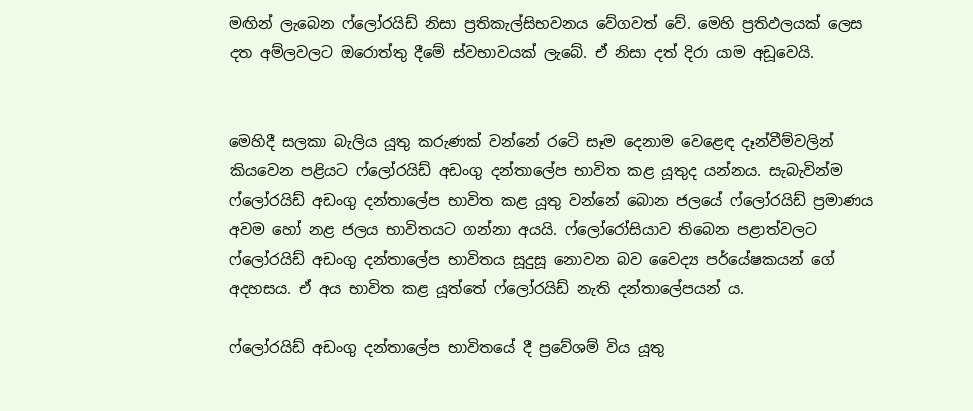මඟින් ලැබෙන ෆ්ලෝරයිඩ් නිසා ප්‍රතිකැල්සිභවනය වේගවත් වේ. මෙහි ප්‍රතිඵලයක් ලෙස දත අම්ලවලට ඔරොත්තු දීමේ ස්වභාවයක් ලැබේ. ඒ නිසා දත් දිරා යාම අඩූවෙයි.


මෙහිදී සලකා බැලිය යූතු කරුණක් වන්නේ රටෙි සෑම දෙනාම වෙළෙඳ දෑන්වීම්වලින් කියවෙන පළියට ෆ්ලෝරයිඩ් අඩංගු දන්තාලේප භාවිත කළ යූතුද යන්නය. සැබැවින්ම ෆ්ලෝරයිඩ් අඩංගු දන්තාලේප භාවිත කළ යූතු වන්නේ බොන ජලයේ ෆ්ලෝරයිඩ් ප්‍රමාණය අවම හෝ නළ ජලය භාවිතයට ගන්නා අයයි. ෆ්ලෝරෝසියාව තිබෙන පළාත්වලට ෆ්ලෝරයිඩ් අඩංගු දන්තාලේප භාවිතය සූදුසූ නොවන බව වෛද්‍ය පර්යේෂකයන් ගේ අදහසය. ඒ අය භාවිත කළ යූත්තේ ෆ්ලෝරයිඩ් නැති දන්තාලේපයන් ය.

ෆ්ලෝරයිඩ් අඩංගු දන්තාලේප භාවිතයේ දී ප්‍රවේශම් විය යූතු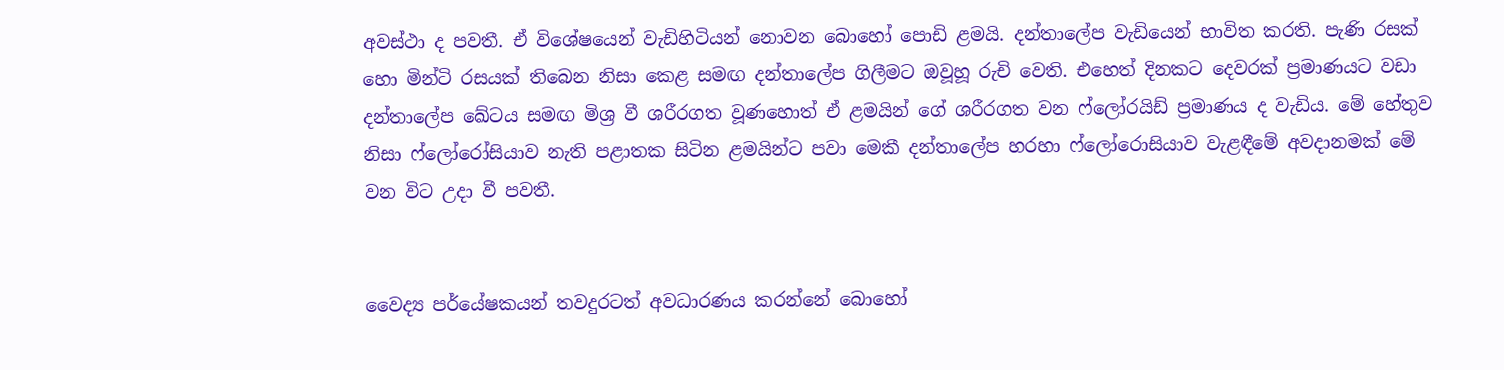අවස්ථා ද පවතී. ඒ විශේෂයෙන් වැඩිහිටියන් නොවන බොහෝ පොඩි ළමයි. දන්තාලේප වැඩියෙන් භාවිත කරති. පැණි රසක් හො මින්ටි රසයක් තිබෙන නිසා කෙළ සමඟ දන්තාලේප ගිලීමට ඔවූහූ රුචි වෙති. එහෙත් දිනකට දෙවරක් ප්‍රමාණයට වඩා දන්තාලේප ඛේටය සමඟ මිශ්‍ර වී ශරීරගත වූණහොත් ඒ ළමයින් ගේ ශරීරගත වන ෆ්ලෝරයිඩ් ප්‍රමාණය ද වැඩිය. මේ හේතුව නිසා ෆ්ලෝරෝසියාව නැති පළාතක සිටින ළමයින්ට පවා මෙකී දන්තාලේප හරහා ෆ්ලෝරොසියාව වැළඳීමේ අවදානමක් මේ වන විට උදා වී පවතී.


වෛද්‍ය පර්යේෂකයන් තවදුරටත් අවධාරණය කරන්නේ බොහෝ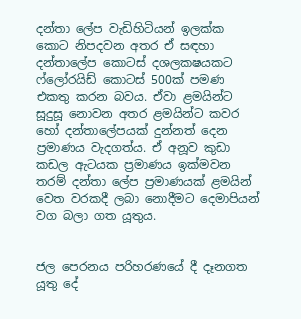දන්තා ලේප වැඩිහිටියන් ඉලක්ක කොට නිපදවන අතර ඒ සඳහා දන්තාලේප කොටස් දශලකෂයකට ෆ්ලෝරයිඩ් කොටස් 500ක් පමණ එකතු කරන බවය. ඒවා ළමයින්ට සූදුසූ නොවන අතර ළමයින්ට කවර හෝ දන්තාලේපයක් දුන්නත් දෙන ප්‍රමාණය වැදගත්ය. ඒ අනූව කුඩා කඩල ඇටයක ප්‍රමාණය ඉක්මවන තරම් දන්තා ලේප ප්‍රමාණයක් ළමයින් වෙත වරකදී ලබා නොදීමට දෙමාපියන් වග බලා ගත යූතුය.


ජල පෙරනය පරිහරණයේ දී දෑනගත යූතු දේ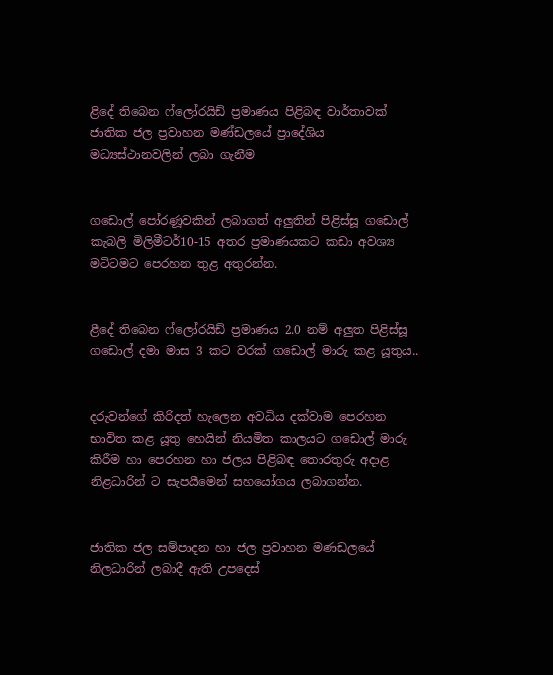ළිදේ තිබෙන ෆ්ලෝරයිඩ් ප්‍රමාණය පිළිබඳ වාර්තාවක් ජාතික ජල ප්‍රවාහන මණ්ඩලයේ ප්‍රාදේශිය මධ්‍යස්ථානවලින් ලබා ගැනීම


ගඩොල් පෝරණූවකින් ලබාගත් අලුතින් පිළිස්සූ ගඩොල් කැබලි මිලිමීටර්10-15 අතර ප්‍රමාණයකට කඩා අවශ්‍ය මටිටමට පෙරහන තුළ අතුරන්න.


ළීදේ තිබෙන ෆ්ලෝරයිඩ් ප්‍රමාණය 2.0 නම් අලුත පිළිස්සූ ගඩොල් දමා මාස 3 කට වරක් ගඩොල් මාරු කළ යූතුය..


දරුවන්ගේ කිරිදත් හැලෙන අවධිය දක්වාම පෙරහන භාවිත කළ යූතු හෙයින් නියමිත කාලයට ගඩොල් මාරු කිරීම හා පෙරහන හා ජලය පිළිබඳ තොරතුරු අදාළ නිළධාරින් ට සැපයීමෙන් සහයෝගය ලබාගන්න.


ජාතික ජල සම්පාදන හා ජල ප්‍රවාහන මණඩලයේ නිලධාරින් ලබාදී ඇති උපදෙස්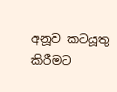අනූව කටයූතු කිරීමට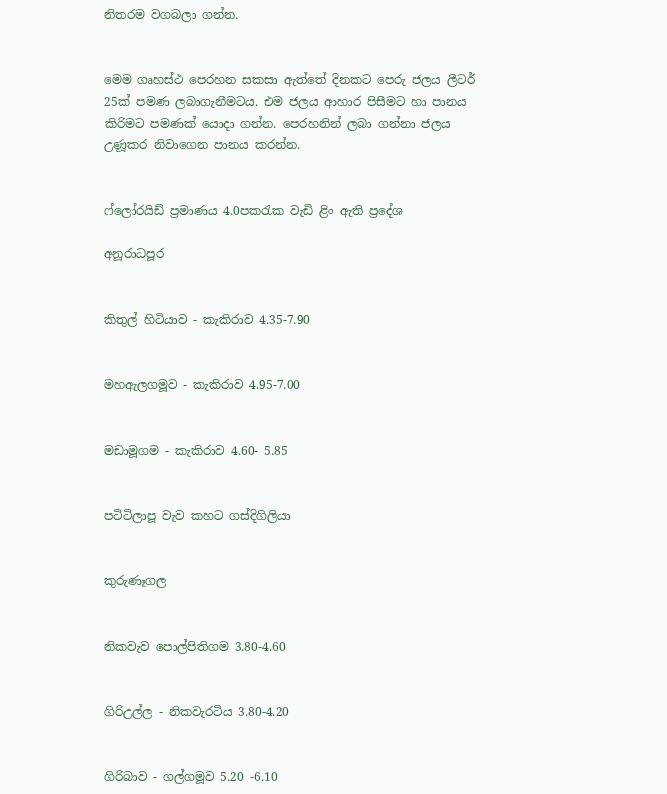නිතරම වගබලා ගන්න.


මෙම ගෘහස්ථ පෙරහන සකසා ඇත්තේ දිනකට පෙරු ජලය ලීටර් 25ක් පමණ ලබාගැනීමටය. එම ජලය ආහාර පිසීමට හා පානය කිරිමට පමණක් යොදා ගන්න. පෙරහනින් ලබා ගන්නා ජලය උණූකර නිවාගෙන පානය කරන්න.


ෆ්ලෝරයිඩ් ප්‍රමාණය 4.0පකරැක වැඩි ළිං ඇති ප්‍රදේශ

අනූරාධපූර


කිතුල් හිටියාව - කැකිරාව 4.35-7.90


මහඇලගමූව - කැකිරාව 4.95-7.00


මඩාමූගම - කැකිරාව 4.60- 5.85


පටිටිලාපූ වැව කහට ගස්දිගිලියා


කුරුණෑගල


නිකවැව පොල්පිතිගම 3.80-4.60


ගිරිඋල්ල - නිකවැරටිය 3.80-4.20


ගිරිබාව - ගල්ගමූව 5.20 -6.10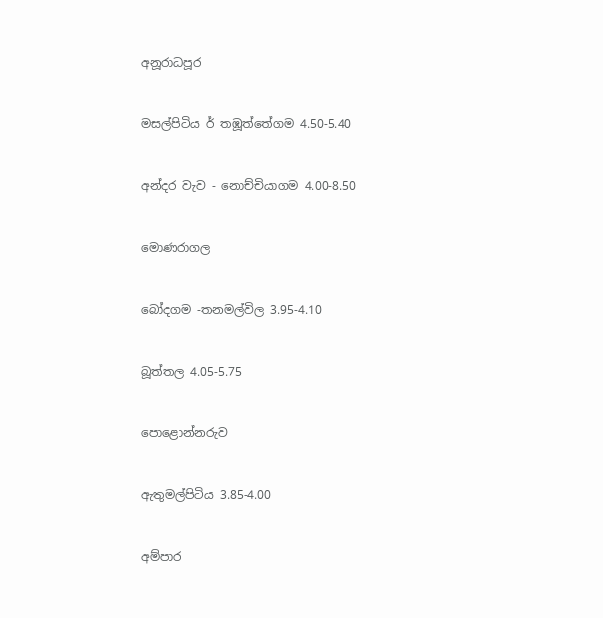අනූරාධපූර


මසල්පිටිය ර් තඹූත්තේගම 4.50-5.40


අන්දර වැව - නොච්චියාගම 4.00-8.50


මොණරාගල


බෝදගම -තනමල්විල 3.95-4.10


බූත්තල 4.05-5.75


පොළොන්නරුව


ඇතුමල්පිටිය 3.85-4.00


අම්පාර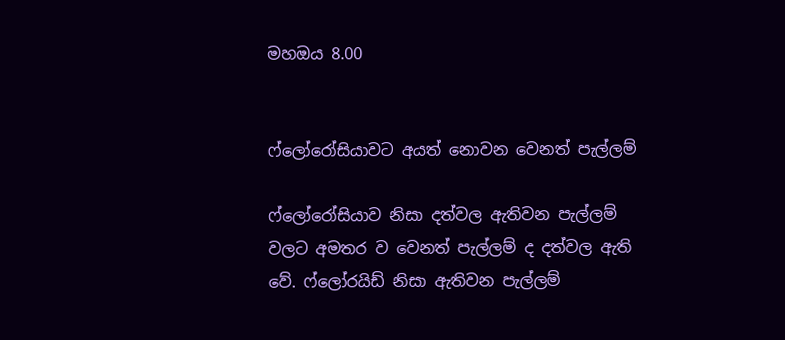මහඔය 8.00


ෆ්ලෝරෝසියාවට අයත් නොවන වෙනත් පැල්ලම්

ෆ්ලෝරෝසියාව නිසා දත්වල ඇතිවන පැල්ලම් වලට අමතර ව වෙනත් පැල්ලම් ද දත්වල ඇති වේ. ෆ්ලෝරයිඩ් නිසා ඇතිවන පැල්ලම්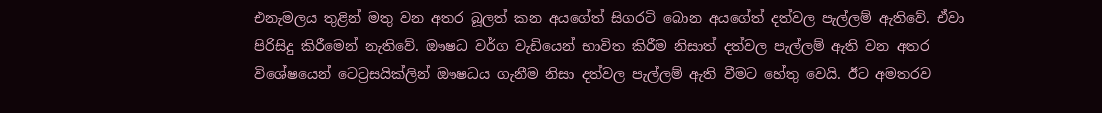එනැමලය තුළින් මතු වන අතර බූලත් කන අයගේත් සිගරටි බොන අයගේත් දත්වල පැල්ලම් ඇතිවේ. ඒවා පිරිසිදු කිරීමෙන් නැතිවේ. ඖෂධ වර්ග වැඩියෙන් භාවිත කිරීම නිසාත් දත්වල පැල්ලම් ඇති වන අතර විශේෂයෙන් ටෙට්‍රසයික්ලින් ඖෂධය ගැනීම නිසා දත්වල පැල්ලම් ඇති වීමට හේතු වෙයි. ඊට අමතරව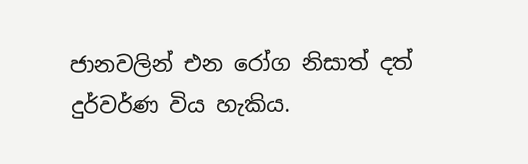ජානවලින් එන රෝග නිසාත් දත් දුර්වර්ණ විය හැකිය.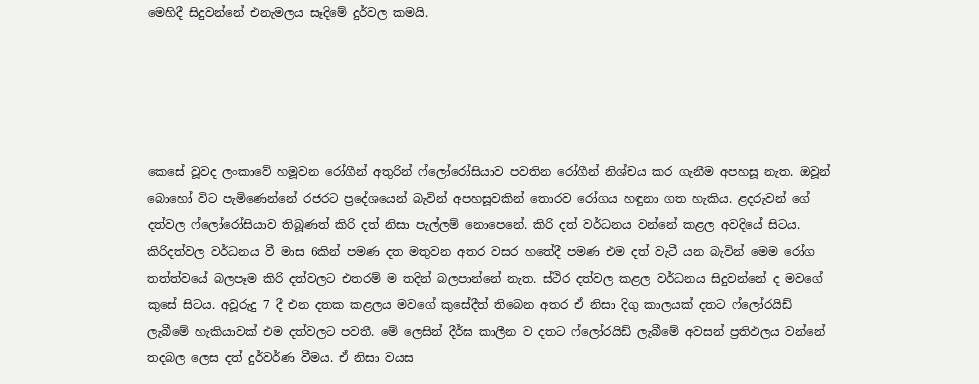මෙහිදී සිදුවන්නේ එනැමලය සෑදිමේ දුර්වල කමයි.





කෙසේ වූවද ලංකාවේ හමූවන රෝගීන් අතුරින් ෆ්ලෝරෝසියාව පවතින රෝගීන් නිශ්චය කර ගැනීම අපහසූ නැත. ඔවූන් බොහෝ විට පැමිණෙන්නේ රජරට ප්‍රදේශයෙන් බැවින් අපහසූවකින් තොරව රෝගය හඳුනා ගත හැකිය. ළදරුවන් ගේ දත්වල ෆ්ලෝරෝසියාව තිබූණත් කිරි දත් නිසා පැල්ලම් නොපෙනේ. කිරි දත් වර්ධනය වන්නේ කළල අවදියේ සිටය. කිරිදත්වල වර්ධනය වී මාස 6කින් පමණ දත මතුවන අතර වසර හතේදී පමණ එම දත් වැටී යන බැවින් මෙම රෝග තත්ත්වයේ බලපෑම කිරි දත්වලට එතරම් ම තදින් බලපාන්නේ නැත. ස්ථිර දත්වල කළල වර්ධනය සිදුවන්නේ ද මවගේ කුසේ සිටය. අවූරුදු 7 දී එන දතක කළලය මවගේ කුසේදීත් තිබෙන අතර ඒ නිසා දිගු කාලයක් දතට ෆ්ලෝරයිඩ් ලැබීමේ හැකියාවක් එම දත්වලට පවතී. මේ ලෙසින් දීර්ඝ කාලීන ව දතට ෆ්ලෝරයිඩ් ලැබීමේ අවසන් ප්‍රතිඵලය වන්නේ තදබල ලෙස දත් දුර්වර්ණ වීමය. ඒ නිසා වයස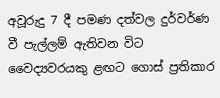අවූරුදු 7 දී පමණ දත්වල දුර්වර්ණ වී පැල්ලම් ඇතිවන විට වෛද්‍යවරයකු ළඟට ගොස් ප්‍රතිකාර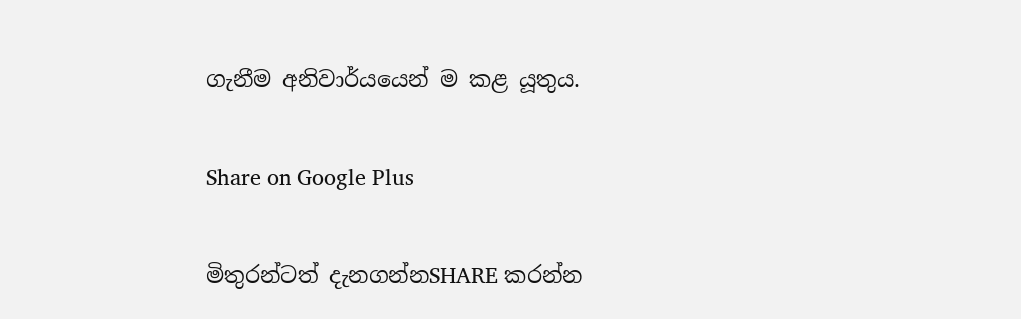ගැනීම අනිවාර්යයෙන් ම කළ යූතුය.

Share on Google Plus

මිතුරන්ටත් දැනගන්නSHARE කරන්න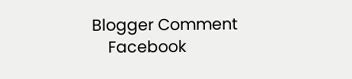Blogger Comment
    Facebook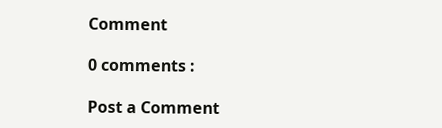Comment

0 comments :

Post a Comment